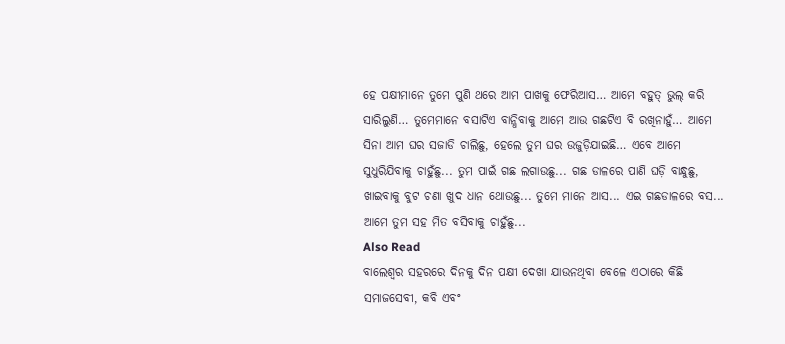ହେ ପକ୍ଷୀମାନେ ତୁମେ ପୁଣି ଥରେ ଆମ ପାଖକୁ ଫେରିଆସ… ଆମେ ବହୁତ୍ ଭୁଲ୍ କରି ସାରିଲୁଣି… ତୁମେମାନେ ବସାଟିଏ ବାନ୍ଧିବାକୁ ଆମେ ଆଉ ଗଛଟିଏ ବି ରଖିନାହୁଁ… ଆମେ ସିନା ଆମ ଘର ସଜାଡି ଚାଲିଛୁ, ହେଲେ ତୁମ ଘର ଉଜୁଡ଼ିଯାଇଛି… ଏବେ ଆମେ ସୁଧୁରିଯିବାକୁ ଚାହୁଁଛୁ... ତୁମ ପାଇଁ ଗଛ ଲଗାଉଛୁ... ଗଛ ଡାଳରେ ପାଣି ଘଡ଼ି ବାନ୍ଧୁଛୁ, ଖାଇବାକୁ ବୁଟ ଚଣା ଖୁଦ ଧାନ ଥୋଉଛୁ... ତୁମେ ମାନେ ଆସ... ଏଇ ଗଛଡାଳରେ ବସ... ଆମେ ତୁମ ସହ ମିତ ବସିବାକୁ ଚାହୁଁଛୁ...
Also Read
ବାଲେଶ୍ଵର ସହରରେ ଦିନକୁ ଦିନ ପକ୍ଷୀ ଦେଖା ଯାଉନଥିବା ବେଳେ ଏଠାରେ କିଛି ସମାଜସେବୀ, କବି ଏବଂ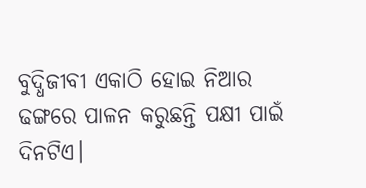ବୁଦ୍ଧିଜୀବୀ ଏକାଠି ହୋଇ ନିଆର ଢଙ୍ଗରେ ପାଳନ କରୁଛନ୍ତି ପକ୍ଷୀ ପାଇଁ ଦିନଟିଏ।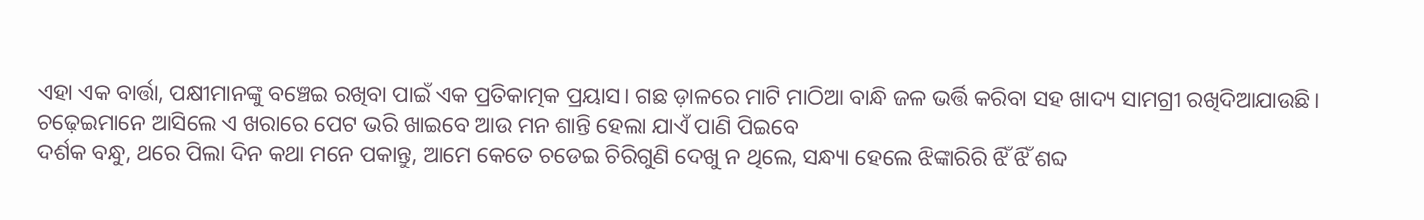ଏହା ଏକ ବାର୍ତ୍ତା, ପକ୍ଷୀମାନଙ୍କୁ ବଞ୍ଚେଇ ରଖିବା ପାଇଁ ଏକ ପ୍ରତିକାତ୍ମକ ପ୍ରୟାସ। ଗଛ ଡ଼ାଳରେ ମାଟି ମାଠିଆ ବାନ୍ଧି ଜଳ ଭର୍ତ୍ତି କରିବା ସହ ଖାଦ୍ୟ ସାମଗ୍ରୀ ରଖିଦିଆଯାଉଛି। ଚଢ଼େଇମାନେ ଆସିଲେ ଏ ଖରାରେ ପେଟ ଭରି ଖାଇବେ ଆଉ ମନ ଶାନ୍ତି ହେଲା ଯାଏଁ ପାଣି ପିଇବେ
ଦର୍ଶକ ବନ୍ଧୁ, ଥରେ ପିଲା ଦିନ କଥା ମନେ ପକାନ୍ତୁ, ଆମେ କେତେ ଚଡେଇ ଚିରିଗୁଣି ଦେଖୁ ନ ଥିଲେ, ସନ୍ଧ୍ୟା ହେଲେ ଝିଙ୍କାରିରି ଝିଁ ଝିଁ ଶବ୍ଦ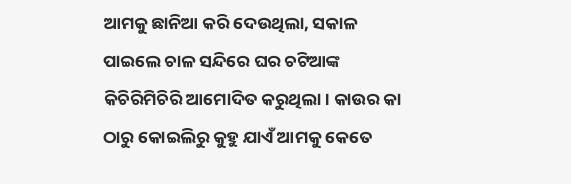ଆମକୁ ଛାନିଆ କରି ଦେଉଥିଲା, ସକାଳ ପାଇଲେ ଚାଳ ସନ୍ଦିରେ ଘର ଚଟିଆଙ୍କ କିଚିରିମିଚିରି ଆମୋଦିତ କରୁଥିଲା। କାଉର କା ଠାରୁ କୋଇଲିରୁ କୁହୁ ଯାଏଁ ଆମକୁ କେତେ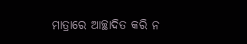ମାତ୍ରାରେ ଆଚ୍ଛାଦିତ କରି ନ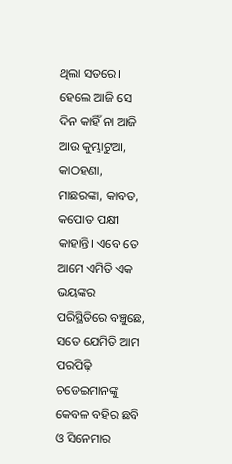ଥିଲା ସତରେ। ହେଲେ ଆଜି ସେ ଦିନ କାହିଁ ନା ଆଜି ଆଉ କୁମ୍ଭାଟୁଆ, କାଠହଣା, ମାଛରଙ୍କା, କାବତ, କପୋତ ପକ୍ଷୀ କାହାନ୍ତି। ଏବେ ତେ ଆମେ ଏମିତି ଏକ ଭୟଙ୍କର ପରିସ୍ଥିତିରେ ବଞ୍ଚୁଛେ, ସତେ ଯେମିତି ଆମ ପରପିଢ଼ି ଚଡେଇମାନଙ୍କୁ କେବଳ ବହିର ଛବି ଓ ସିନେମାର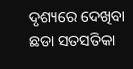ଦୃଶ୍ୟରେ ଦେଖିବା ଛଡା ସତସତିକା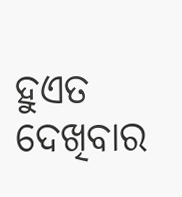ହୁଏତ ଦେଖିବାର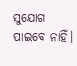ସୁଯୋଗ ପାଇବେ ନାହିଁ।